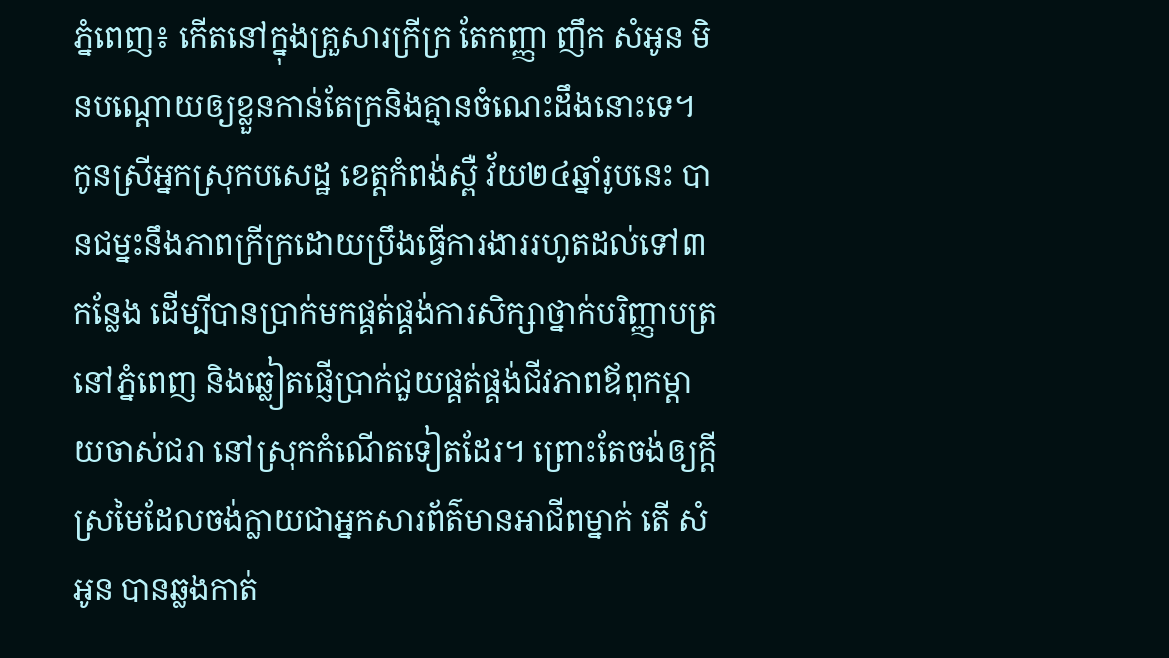ភ្នំពេញ៖ កើតនៅក្នុងគ្រួសារក្រីក្រ តែកញ្ញា ញឹក សំអូន មិនបណ្តោយឲ្យខ្លួនកាន់តែក្រនិងគ្មានចំណេះដឹងនោះទេ។ កូនស្រីអ្នកស្រុកបសេដ្ឋ ខេត្តកំពង់ស្ពឺ វ័យ២៤ឆ្នាំរូបនេះ បានជម្នះនឹងភាពក្រីក្រដោយប្រឹងធ្វើការងាររហូតដល់ទៅ៣កន្លែង ដើម្បីបានប្រាក់មកផ្គត់ផ្គង់ការសិក្សាថ្នាក់បរិញ្ញាបត្រនៅភ្នំពេញ និងឆ្លៀតផ្ញើប្រាក់ជួយផ្គត់ផ្គង់ជីវភាពឪពុកម្តាយចាស់ជរា នៅស្រុកកំណើតទៀតដែរ។ ព្រោះតែចង់ឲ្យក្តីស្រមៃដែលចង់ក្លាយជាអ្នកសារព័ត៌មានអាជីពម្នាក់ តើ សំអូន បានឆ្លងកាត់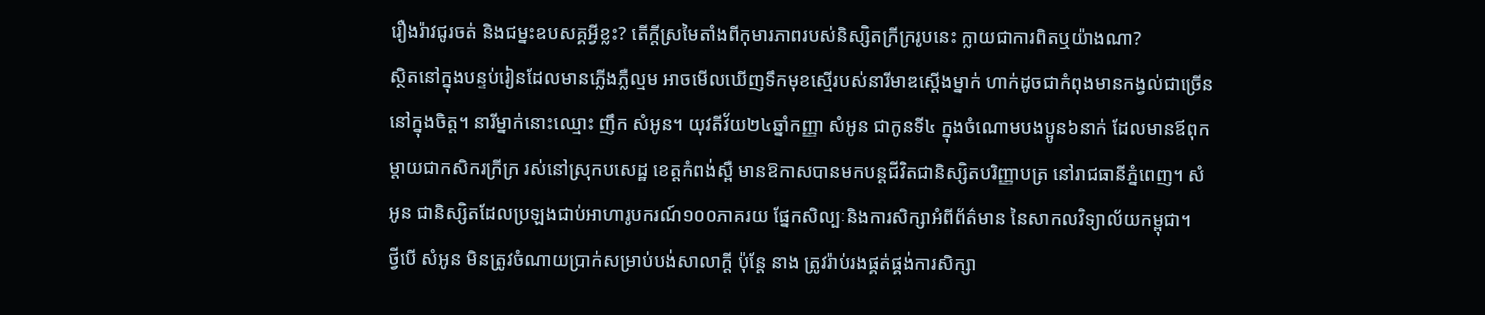រឿងរ៉ាវជូរចត់ និងជម្នះឧបសគ្គអ្វីខ្លះ? តើក្តីស្រមៃតាំងពីកុមារភាពរបស់និស្សិតក្រីក្ររូបនេះ ក្លាយជាការពិតឬយ៉ាងណា?
ស្ថិតនៅក្នុងបន្ទប់រៀនដែលមានភ្លើងភ្លឺល្មម អាចមើលឃើញទឹកមុខស្មើរបស់នារីមាឌស្តើងម្នាក់ ហាក់ដូចជាកំពុងមានកង្វល់ជាច្រើននៅក្នុងចិត្ត។ នារីម្នាក់នោះឈ្មោះ ញឹក សំអូន។ យុវតីវ័យ២៤ឆ្នាំកញ្ញា សំអូន ជាកូនទី៤ ក្នុងចំណោមបងប្អូន៦នាក់ ដែលមានឪពុកម្តាយជាកសិករក្រីក្រ រស់នៅស្រុកបសេដ្ឋ ខេត្តកំពង់ស្ពឺ មានឱកាសបានមកបន្តជីវិតជានិស្សិតបរិញ្ញាបត្រ នៅរាជធានីភ្នំពេញ។ សំអូន ជានិស្សិតដែលប្រឡងជាប់អាហារូបករណ៍១០០ភាគរយ ផ្នែកសិល្បៈនិងការសិក្សាអំពីព័ត៌មាន នៃសាកលវិទ្យាល័យកម្ពុជា។
ថ្វីបើ សំអូន មិនត្រូវចំណាយប្រាក់សម្រាប់បង់សាលាក្តី ប៉ុន្តែ នាង ត្រូវរ៉ាប់រងផ្គត់ផ្គង់ការសិក្សា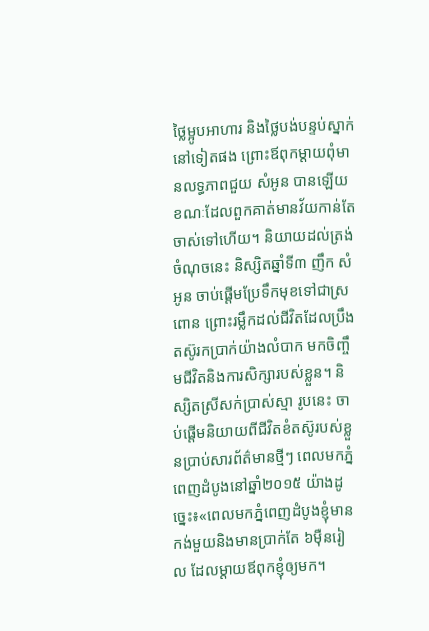ថ្លៃម្អូបអាហារ និងថ្លៃបង់បន្ទប់ស្នាក់នៅទៀតផង ព្រោះឪពុកម្តាយពុំមានលទ្ធភាពជួយ សំអូន បានឡើយ ខណៈដែលពួកគាត់មានវ័យកាន់តែចាស់ទៅហើយ។ និយាយដល់ត្រង់ចំណុចនេះ និស្សិតឆ្នាំទី៣ ញឹក សំអូន ចាប់ផ្តើមប្រែទឹកមុខទៅជាស្រពោន ព្រោះរម្លឹកដល់ជីវិតដែលប្រឹងតស៊ូរកប្រាក់យ៉ាងលំបាក មកចិញ្ចឹមជីវិតនិងការសិក្សារបស់ខ្លួន។ និស្សិតស្រីសក់ប្រាស់ស្មា រូបនេះ ចាប់ផ្តើមនិយាយពីជីវិតខំតស៊ូរបស់ខ្លួនប្រាប់សារព័ត៌មានថ្មីៗ ពេលមកភ្នំពេញដំបូងនៅឆ្នាំ២០១៥ យ៉ាងដូច្នេះ៖«ពេលមកភ្នំពេញដំបូងខ្ញុំមានកង់មួយនិងមានប្រាក់តែ ៦ម៉ឺនរៀល ដែលម្តាយឪពុកខ្ញុំឲ្យមក។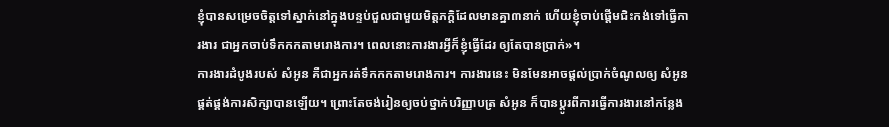ខ្ញុំបានសម្រេចចិត្តទៅស្នាក់នៅក្នុងបន្ទប់ជួលជាមួយមិត្តភក្តិដែលមានគ្នា៣នាក់ ហើយខ្ញុំចាប់ផ្តើមជិះកង់ទៅធ្វើការងារ ជាអ្នកចាប់ទឹកកកតាមរោងការ។ ពេលនោះការងារអ្វីក៏ខ្ញុំធ្វើដែរ ឲ្យតែបានប្រាក់»។
ការងារដំបូងរបស់ សំអូន គឺជាអ្នករត់ទឹកកកតាមរោងការ។ ការងារនេះ មិនមែនអាចផ្តល់ប្រាក់ចំណូលឲ្យ សំអូន ផ្គត់ផ្គង់ការសិក្សាបានឡើយ។ ព្រោះតែចង់រៀនឲ្យចប់ថ្នាក់បរិញ្ញាបត្រ សំអូន ក៏បានប្តូរពីការធ្វើការងារនៅកន្លែង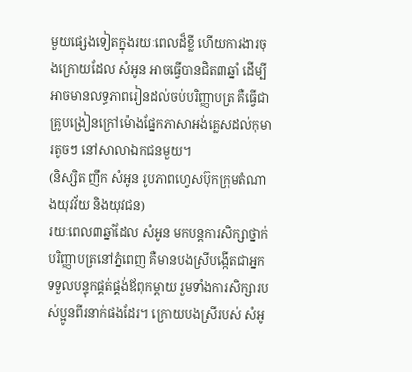មួយផ្សេងទៀតក្នុងរយៈពេលដ៏ខ្លី ហើយការងារចុងក្រោយដែល សំអូន អាចធ្វើបានជិត៣ឆ្នាំ ដើម្បីអាចមានលទ្ធភាពរៀនដល់ចប់បរិញ្ញាបត្រ គឺធ្វើជាគ្រូបង្រៀនក្រៅម៉ោងផ្នែកភាសាអង់គ្លេសដល់កុមារតូចៗ នៅសាលាឯកជនមួយ។
(និស្សិត ញឹក សំអូន រូបភាពហ្វេសប៊ុកក្រុមតំណាងយុវវ័យ និងយុវជន)
រយៈពេល៣ឆ្នាំដែល សំអូន មកបន្តការសិក្សាថ្នាក់បរិញ្ញាបត្រនៅភ្នំពេញ គឺមានបងស្រីបង្កើតជាអ្នកទទួលបន្ទុកផ្គត់ផ្គង់ឪពុកម្តាយ រួមទាំងការសិក្សារបស់ប្អូនពីរនាក់ផងដែរ។ ក្រោយបងស្រីរបស់ សំអូ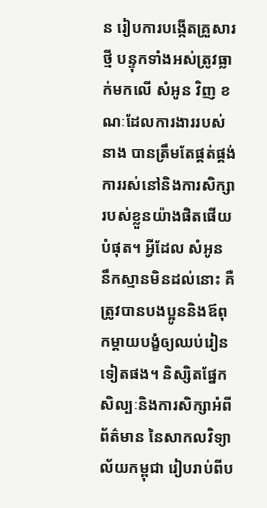ន រៀបការបង្កើតគ្រួសារថ្មី បន្ទុកទាំងអស់ត្រូវធ្លាក់មកលើ សំអូន វិញ ខណៈដែលការងាររបស់នាង បានត្រឹមតែផ្គត់ផ្គង់ការរស់នៅនិងការសិក្សារបស់ខ្លួនយ៉ាងផិតផើយបំផុត។ អ្វីដែល សំអូន នឹកស្មានមិនដល់នោះ គឺត្រូវបានបងប្អូននិងឪពុកម្តាយបង្ខំឲ្យឈប់រៀនទៀតផង។ និស្សិតផ្នែកសិល្បៈនិងការសិក្សាអំពីព័ត៌មាន នៃសាកលវិទ្យាល័យកម្ពុជា រៀបរាប់ពីប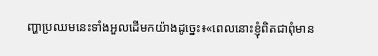ញ្ហាប្រឈមនេះទាំងអួលដើមកយ៉ាងដូច្នេះ៖«ពេលនោះខ្ញុំពិតជាពុំមាន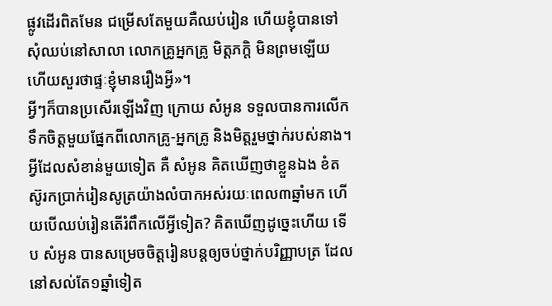ផ្លូវដើរពិតមែន ជម្រើសតែមួយគឺឈប់រៀន ហើយខ្ញុំបានទៅសុំឈប់នៅសាលា លោកគ្រូអ្នកគ្រូ មិត្តភក្តិ មិនព្រមឡើយ ហើយសួរថាផ្ទៈខ្ញុំមានរឿងអ្វី»។
អ្វីៗក៏បានប្រសើរឡើងវិញ ក្រោយ សំអូន ទទួលបានការលើកទឹកចិត្តមួយផ្នែកពីលោកគ្រូ-អ្នកគ្រូ និងមិត្តរួមថ្នាក់របស់នាង។ អ្វីដែលសំខាន់មួយទៀត គឺ សំអូន គិតឃើញថាខ្លួនឯង ខំតស៊ូរកប្រាក់រៀនសូត្រយ៉ាងលំបាកអស់រយៈពេល៣ឆ្នាំមក ហើយបើឈប់រៀនតើរំពឹកលើអ្វីទៀត? គិតឃើញដូច្នេះហើយ ទើប សំអូន បានសម្រេចចិត្តរៀនបន្តឲ្យចប់ថ្នាក់បរិញ្ញាបត្រ ដែលនៅសល់តែ១ឆ្នាំទៀត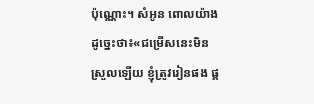ប៉ុណ្ណោះ។ សំអូន ពោលយ៉ាងដូច្នេះថា៖«ជម្រើសនេះមិនស្រួលឡើយ ខ្ញុំត្រូវរៀនផង ផ្គ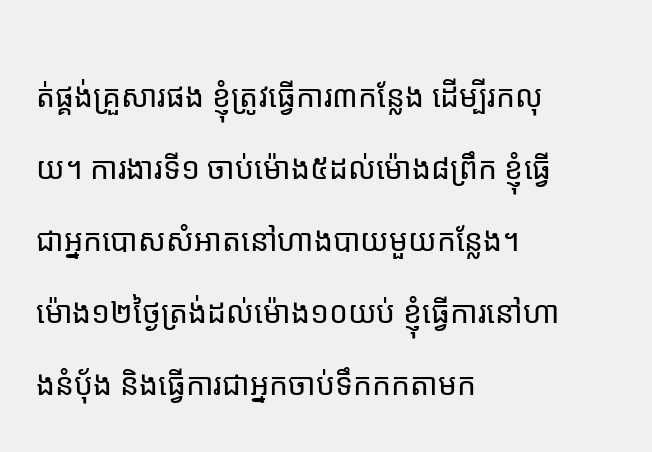ត់ផ្គង់គ្រួសារផង ខ្ញុំត្រូវធ្វើការ៣កន្លែង ដើម្បីរកលុយ។ ការងារទី១ ចាប់ម៉ោង៥ដល់ម៉ោង៨ព្រឹក ខ្ញុំធ្វើជាអ្នកបោសសំអាតនៅហាងបាយមួយកន្លែង។ ម៉ោង១២ថ្ងៃត្រង់ដល់ម៉ោង១០យប់ ខ្ញុំធ្វើការនៅហាងនំបុ័ង និងធ្វើការជាអ្នកចាប់ទឹកកកតាមក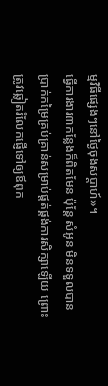ម្មវិធីផ្សេងៗនៅថ្ងៃចុងសប្តាហ៍»។
ធ្វើការងារ៣កន្លែងក៏ពិតមែន ប៉ុន្តែ សំអូន មិនទទួលបានប្រាក់កម្រៃគ្រប់គ្រាន់សម្រាប់ផ្តត់ផ្គង់ការសិក្សាឡើយ ព្រោះត្រូវឆ្លៀតរំលែកផ្ញើទៅឲ្យឪពុក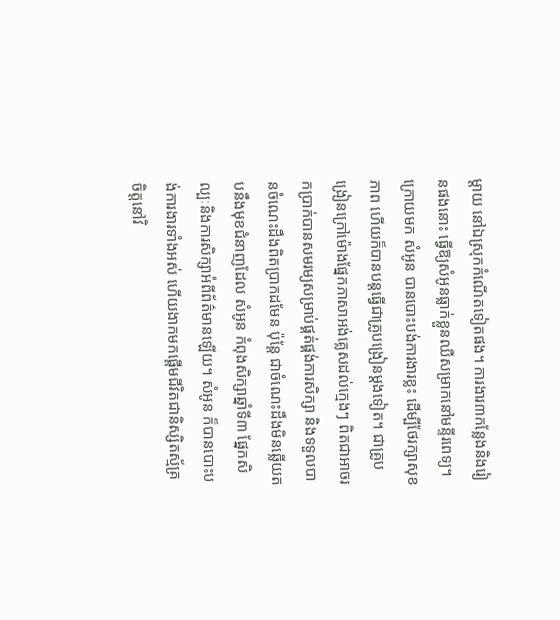ម្តាយ នៅឯស្រុកកំណើតទៀតផង។ ការងារ៣កន្លែងនិងរៀនផងនោះ ធ្វើឱ្យសំអូនធ្លាក់ខ្លួនឈឺសម្រាកនៅមន្ទីរពេទ្យ។ ក្រោយមក សំអូន បានបោះបង់ការងារខ្លះ ដើម្បីថែរក្សាសុខភាព ហើយក៏បានបន្តធ្វើជាគ្រូបង្រៀនម្តងទៀត។ ជាគ្រូបង្រៀនក្រៅម៉ោងផ្នែកភាសាអង់គ្លេសដល់ក្មេងៗ ពិតជាអាចរកប្រាក់បានសមរម្យសម្រាប់ផ្គត់ផ្គង់ការសិក្សា និងទទួលបានចំណេះដឹងពិតប្រាកដមែន ប៉ុន្តែ ជាចំណេះដឹងមិនឆ្លើយតបនឹងមុខជំនាញដែល សំអូន កំពុងសិក្សាឆ្នាំទី៣ ផ្នែកសិល្បៈនិងការសិក្សាអំពីព័ត៌មានឡើយ។ សំអូន ក៏បានបោះបង់ការងារទាំងអស់ ហើយងាកមកផ្តើមជីវិតជានិស្សិតស្ម័គ្រចិត្តនៅវិ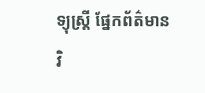ទ្យុស្រី្ត ផ្នែកព័ត៌មាន វិ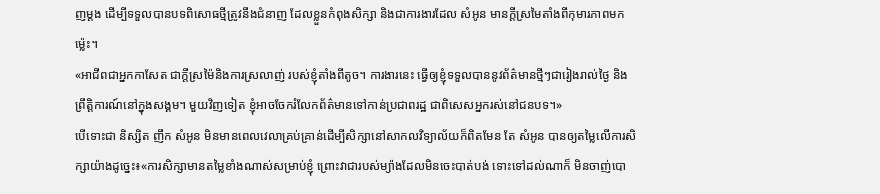ញម្តង ដើម្បីទទួលបានបទពិសោធថ្មីត្រូវនឹងជំនាញ ដែលខ្លួនកំពុងសិក្សា និងជាការងារដែល សំអូន មានក្តីស្រមៃតាំងពីកុមារភាពមកម្ល៉េះ។
«អាជីពជាអ្នកកាសែត ជាក្តីស្រម៉ៃនិងការស្រលាញ់ របស់ខ្ញុំតាំងពីតូច។ ការងារនេះ ធ្វើឲ្យខ្ញុំទទួលបាននូវព័ត៌មានថ្មីៗជារៀងរាល់ថ្ងៃ និងព្រឹត្តិការណ៍នៅក្នុងសង្គម។ មួយវិញទៀត ខ្ញុំអាចចែករំលែកព័ត៌មានទៅកាន់ប្រជាពរដ្ឋ ជាពិសេសអ្នករស់នៅជនបទ។»
បើទោះជា និស្សិត ញឹក សំអូន មិនមានពេលវេលាគ្រប់គ្រាន់ដើម្បីសិក្សានៅសាកលវិទ្យាល័យក៏ពិតមែន តែ សំអូន បានឲ្យតម្លៃលើការសិក្សាយ៉ាងដូច្នេះ៖«ការសិក្សាមានតម្លៃខាំងណាស់សម្រាប់ខ្ញុំ ព្រោះវាជារបស់ម្យ៉ាងដែលមិនចេះបាត់បង់ ទោះទៅដល់ណាក៏ មិនចាញ់បោ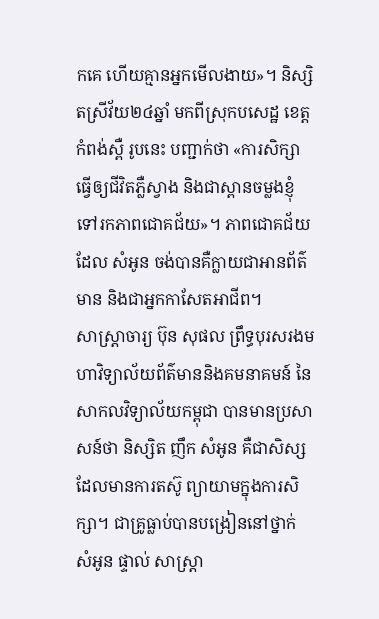កគេ ហើយគ្មានអ្នកមើលងាយ»។ និស្សិតស្រីវ័យ២៤ឆ្នាំ មកពីស្រុកបសេដ្ឋ ខេត្តកំពង់ស្ពឺ រូបនេះ បញ្ជាក់ថា «ការសិក្សាធ្វើឲ្យជីវិតភ្លឺស្វាង និងជាស្ពានចម្លងខ្ញុំទៅរកភាពជោគជ័យ»។ ភាពជោគជ័យដែល សំអូន ចង់បានគឺក្លាយជាអានព័ត៌មាន និងជាអ្នកកាសែតអាជីព។
សាស្ត្រាចារ្យ ប៊ុន សុផល ព្រឹទ្ធបុរសរងមហាវិទ្យាល័យព័ត៌មាននិងគមនាគមន៍ នៃសាកលវិទ្យាល័យកម្ពុជា បានមានប្រសាសន៍ថា និស្សិត ញឹក សំអូន គឺជាសិស្សដែលមានការតស៊ូ ព្យាយាមក្នុងការសិក្សា។ ជាគ្រូធ្លាប់បានបង្រៀននៅថ្នាក់ សំអូន ផ្ទាល់ សាស្ត្រា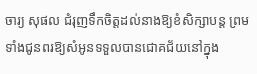ចារ្យ សុផល ជំរុញទឹកចិត្តដល់នាងឱ្យខំសិក្សាបន្ត ព្រមទាំងជូនពរឱ្យសំអូនទទួលបានជោគជ័យនៅក្នុង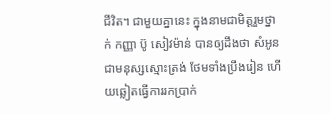ជីវិត។ ជាមួយគ្នានេះ ក្នុងនាមជាមិត្តរួមថ្នាក់ កញ្ញា ប៊ូ សៀវម៉ាន់ បានឲ្យដឹងថា សំអូន ជាមនុស្សស្មោះត្រង់ ថែមទាំងប្រឹងរៀន ហើយឆ្លៀតធ្វើការរកប្រាក់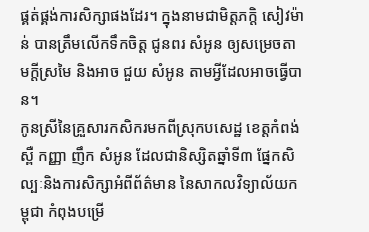ផ្គត់ផ្គង់ការសិក្សាផងដែរ។ ក្នុងនាមជាមិត្តភក្តិ សៀវម៉ាន់ បានត្រឹមលើកទឹកចិត្ត ជូនពរ សំអូន ឲ្យសម្រេចតាមក្តីស្រមៃ និងអាច ជួយ សំអូន តាមអ្វីដែលអាចធ្វើបាន។
កូនស្រីនៃគ្រួសារកសិករមកពីស្រុកបសេដ្ឋ ខេត្តកំពង់ស្ពឺ កញ្ញា ញឹក សំអូន ដែលជានិស្សិតឆ្នាំទី៣ ផ្នែកសិល្បៈនិងការសិក្សាអំពីព័ត៌មាន នៃសាកលវិទ្យាល័យកម្ពុជា កំពុងបម្រើ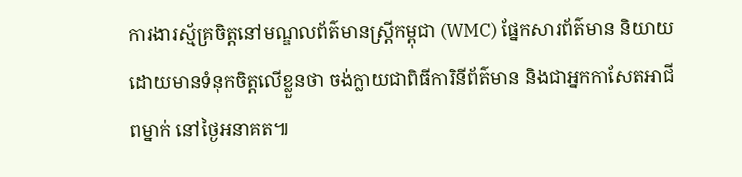ការងារស្ម័គ្រចិត្តនៅមណ្ឌលព័ត៌មានស្ត្រីកម្ពុជា (WMC) ផ្នែកសារព័ត៌មាន និយាយដោយមានទំនុកចិត្តលើខ្លួនថា ចង់ក្លាយជាពិធីការិនីព័ត៌មាន និងជាអ្នកកាសែតអាជីពម្នាក់ នៅថ្ងៃអនាគត៕